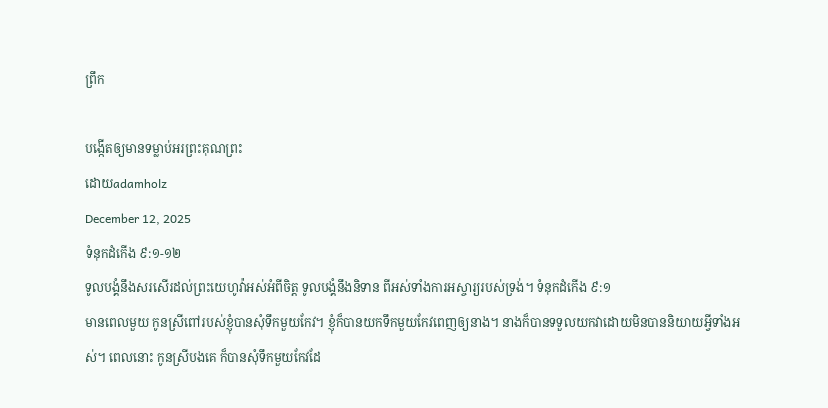ព្រឹក

បង្កើតឲ្យមានទម្លាប់អរព្រះគុណព្រះ
ដោយadamholz
December 12, 2025
ទំនុកដំកើង ៩:១-១២
ទូលបង្គំនឹងសរសើរដល់ព្រះយេហូវ៉ាអស់អំពីចិត្ត ទូលបង្គំនឹងនិទាន ពីអស់ទាំងការអស្ចារ្យរបស់ទ្រង់។ ទំនុកដំកើង ៩:១
មានពេលមួយ កូនស្រីពៅរបស់ខ្ញុំបានសុំទឹកមួយកែវ។ ខ្ញុំក៏បានយកទឹកមួយកែវពេញឲ្យនាង។ នាងក៏បានទទួលយកវាដោយមិនបាននិយាយអ្វីទាំងអស់។ ពេលនោះ កូនស្រីបងគេ ក៏បានសុំទឹកមួយកែវដែ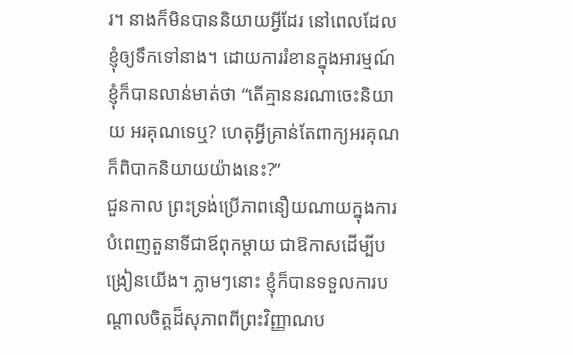រ។ នាងក៏មិនបាននិយាយអ្វីដែរ នៅពេលដែលខ្ញុំឲ្យទឹកទៅនាង។ ដោយការរំខានក្នុងអារម្មណ៍ ខ្ញុំក៏បានលាន់មាត់ថា “តើគ្មាននរណាចេះនិយាយ អរគុណទេឬ? ហេតុអ្វីគ្រាន់តែពាក្យអរគុណក៏ពិបាកនិយាយយ៉ាងនេះ?”
ជួនកាល ព្រះទ្រង់ប្រើភាពនឿយណាយក្នុងការបំពេញតួនាទីជាឪពុកម្តាយ ជាឱកាសដើម្បីបង្រៀនយើង។ ភ្លាមៗនោះ ខ្ញុំក៏បានទទួលការបណ្តាលចិត្តដ៏សុភាពពីព្រះវិញ្ញាណប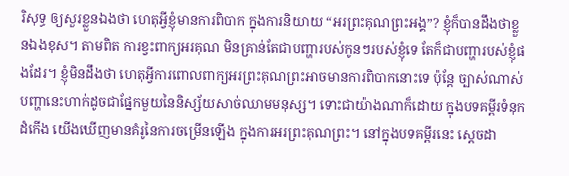រិសុទ្ធ ឲ្យសួរខ្លួនឯងថា ហេតុអ្វីខ្ញុំមានការពិបាក ក្នុងការនិយាយ “អរព្រះគុណព្រះអង្គ”? ខ្ញុំក៏បានដឹងថាខ្លួនឯងខុស។ តាមពិត ការខ្វះពាក្យអរគុណ មិនគ្រាន់តែជាបញ្ហារបស់កូនៗរបស់ខ្ញុំទេ តែក៏ជាបញ្ហារបស់ខ្ញុំផងដែរ។ ខ្ញុំមិនដឹងថា ហេតុអ្វីការពោលពាក្យអរព្រះគុណព្រះអាចមានការពិបាកនោះទេ ប៉ុន្តែ ច្បាស់ណាស់ បញ្ហានេះហាក់ដូចជាផ្នែកមួយនៃនិស្ស័យសាច់ឈាមមនុស្ស។ ទោះជាយ៉ាងណាក៏ដោយ ក្នុងបទគម្ពីរទំនុកដំកើង យើងឃើញមានគំរូនៃការចម្រើនឡើង ក្នុងការអរព្រះគុណព្រះ។ នៅក្នុងបទគម្ពីរនេះ ស្តេចដា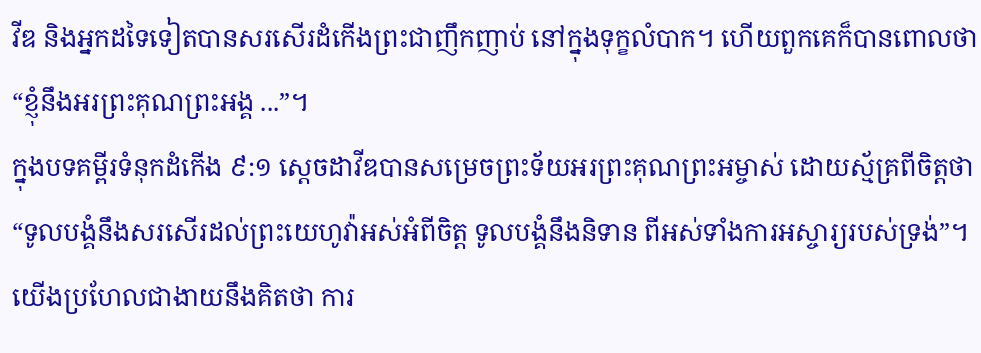វីឌ និងអ្នកដទៃទៀតបានសរសើរដំកើងព្រះជាញឹកញាប់ នៅក្នុងទុក្ខលំបាក។ ហើយពួកគេក៏បានពោលថា “ខ្ញុំនឹងអរព្រះគុណព្រះអង្គ ...”។
ក្នុងបទគម្ពីរទំនុកដំកើង ៩:១ ស្តេចដាវីឌបានសម្រេចព្រះទ័យអរព្រះគុណព្រះអម្ចាស់ ដោយស្ម័គ្រពីចិត្តថា “ទូលបង្គំនឹងសរសើរដល់ព្រះយេហូវ៉ាអស់អំពីចិត្ត ទូលបង្គំនឹងនិទាន ពីអស់ទាំងការអស្ចារ្យរបស់ទ្រង់”។ យើងប្រហែលជាងាយនឹងគិតថា ការ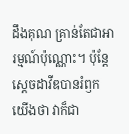ដឹងគុណ គ្រាន់តែជាអារម្មណ៍ប៉ុណ្ណោះ។ ប៉ុន្តែ ស្តេចដាវីឌបានរំឭកយើងថា វាក៏ជា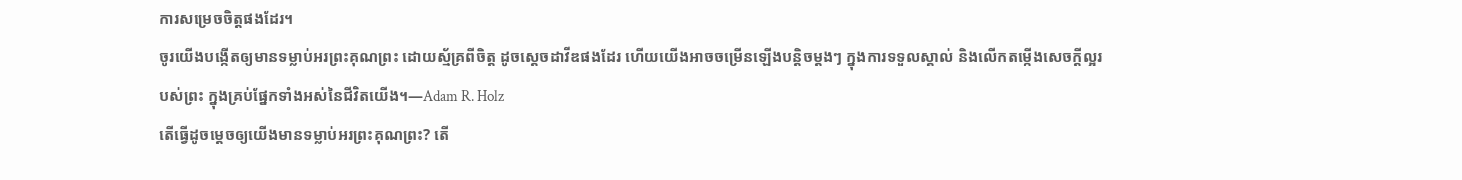ការសម្រេចចិត្តផងដែរ។
ចូរយើងបង្កើតឲ្យមានទម្លាប់អរព្រះគុណព្រះ ដោយស្ម័គ្រពីចិត្ត ដូចស្តេចដាវីឌផងដែរ ហើយយើងអាចចម្រើនឡើងបន្តិចម្តងៗ ក្នុងការទទួលស្គាល់ និងលើកតម្កើងសេចក្តីល្អរបស់ព្រះ ក្នុងគ្រប់ផ្នែកទាំងអស់នៃជីវិតយើង។—Adam R. Holz
តើធ្វើដូចម្តេចឲ្យយើងមានទម្លាប់អរព្រះគុណព្រះ? តើ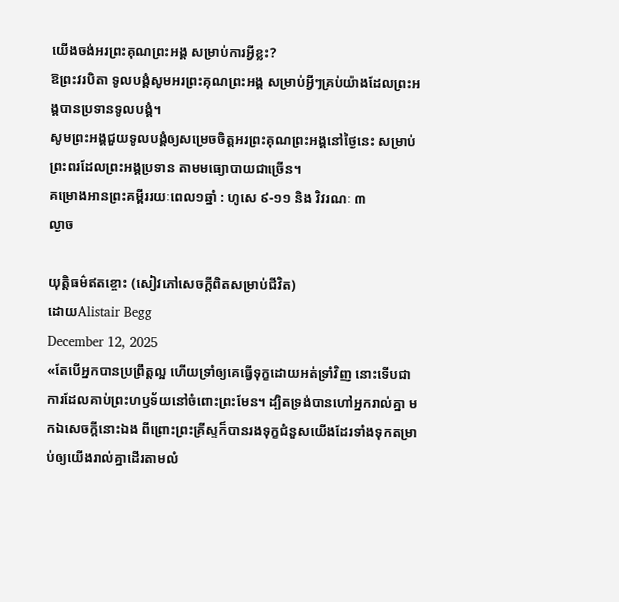យើងចង់អរព្រះគុណព្រះអង្គ សម្រាប់ការអ្វីខ្លះ?
ឱព្រះវរបិតា ទូលបង្គំសូមអរព្រះគុណព្រះអង្គ សម្រាប់អ្វីៗគ្រប់យ៉ាងដែលព្រះអង្គបានប្រទានទូលបង្គំ។
សូមព្រះអង្គជួយទូលបង្គំឲ្យសម្រេចចិត្តអរព្រះគុណព្រះអង្គនៅថ្ងៃនេះ សម្រាប់ព្រះពរដែលព្រះអង្គប្រទាន តាមមធ្យោបាយជាច្រើន។
គម្រោងអានព្រះគម្ពីររយៈពេល១ឆ្នាំ : ហូសេ ៩-១១ និង វិវរណៈ ៣
ល្ងាច

យុត្តិធម៌ឥតខ្ចោះ (សៀវភៅសេចក្ដីពិតសម្រាប់ជីវិត)
ដោយAlistair Begg
December 12, 2025
«តែបើអ្នកបានប្រព្រឹត្តល្អ ហើយទ្រាំឲ្យគេធ្វើទុក្ខដោយអត់ទ្រាំវិញ នោះទើបជាការដែលគាប់ព្រះហឫទ័យនៅចំពោះព្រះមែន។ ដ្បិតទ្រង់បានហៅអ្នករាល់គ្នា មកឯសេចក្ដីនោះឯង ពីព្រោះព្រះគ្រីស្ទក៏បានរងទុក្ខជំនួសយើងដែរទាំងទុកតម្រាប់ឲ្យយើងរាល់គ្នាដើរតាមលំ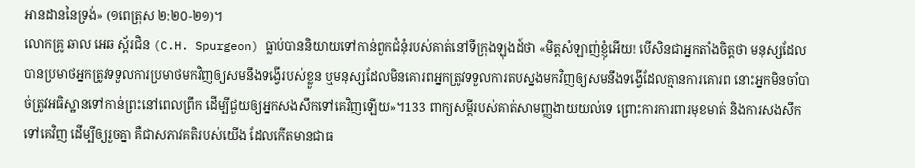អានដាននៃទ្រង់» (១ពេត្រុស ២:២០-២១)។
លោកគ្រូ ឆាល អេឆ ស្ព័រជិន (C.H. Spurgeon) ធ្លាប់បាននិយាយទៅកាន់ពួកជំនុំរបស់គាត់នៅទីក្រុងឡុងដ៍ថា «មិត្តសំឡាញ់ខ្ញុំអើយ! បើសិនជាអ្នកតាំងចិត្តថា មនុស្សដែលបានប្រមាថអ្នកត្រូវទទួលការប្រមាថមកវិញឲ្យសមនឹងទង្វើរបស់ខ្លួន ឬមនុស្សដែលមិនគោរពអ្នកត្រូវទទួលការតបស្នងមកវិញឲ្យសមនឹងទង្វើដែលគ្មានការគោរព នោះអ្នកមិនចាំបាច់ត្រូវអធិស្ឋានទៅកាន់ព្រះនៅពេលព្រឹក ដើម្បីជួយឲ្យអ្នកសងសឹកទៅគេវិញឡើយ»។133 ពាក្យសម្ដីរបស់គាត់សាមញ្ញងាយយល់ទេ ព្រោះការការពារមុខមាត់ និងការសងសឹកទៅគេវិញ ដើម្បីឲ្យរួចគ្នា គឺជាសភាវគតិរបស់យើង ដែលកើតមានជាធ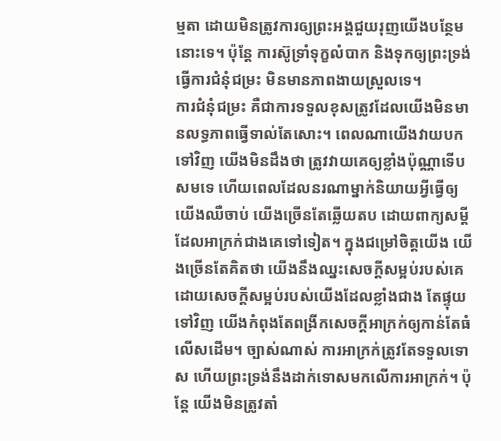ម្មតា ដោយមិនត្រូវការឲ្យព្រះអង្គជួយរុញយើងបន្ថែមនោះទេ។ ប៉ុន្តែ ការស៊ូទ្រាំទុក្ខលំបាក និងទុកឲ្យព្រះទ្រង់ធ្វើការជំនុំជម្រះ មិនមានភាពងាយស្រួលទេ។
ការជំនុំជម្រះ គឺជាការទទួលខុសត្រូវដែលយើងមិនមានលទ្ធភាពធ្វើទាល់តែសោះ។ ពេលណាយើងវាយបកទៅវិញ យើងមិនដឹងថា ត្រូវវាយគេឲ្យខ្លាំងប៉ុណ្ណាទើបសមទេ ហើយពេលដែលនរណាម្នាក់និយាយអ្វីធ្វើឲ្យយើងឈឺចាប់ យើងច្រើនតែឆ្លើយតប ដោយពាក្យសម្ដីដែលអាក្រក់ជាងគេទៅទៀត។ ក្នុងជម្រៅចិត្តយើង យើងច្រើនតែគិតថា យើងនឹងឈ្នះសេចក្តីសម្អប់របស់គេ ដោយសេចក្តីសម្អប់របស់យើងដែលខ្លាំងជាង តែផ្ទុយទៅវិញ យើងកំពុងតែពង្រីកសេចក្តីអាក្រក់ឲ្យកាន់តែធំលើសដើម។ ច្បាស់ណាស់ ការអាក្រក់ត្រូវតែទទួលទោស ហើយព្រះទ្រង់នឹងដាក់ទោសមកលើការអាក្រក់។ ប៉ុន្តែ យើងមិនត្រូវតាំ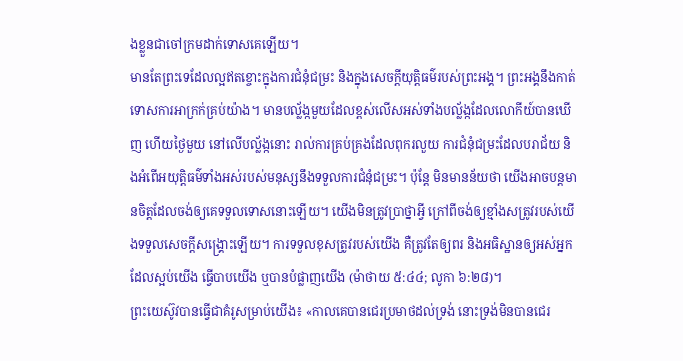ងខ្លួនជាចៅក្រមដាក់ទោសគេឡើយ។
មានតែព្រះទេដែលល្អឥតខ្ចោះក្នុងការជំនុំជម្រះ និងក្នុងសេចក្ដីយុត្តិធម៌របស់ព្រះអង្គ។ ព្រះអង្គនឹងកាត់ទោសការអាក្រក់គ្រប់យ៉ាង។ មានបល្ល័ង្កមួយដែលខ្ពស់លើសអស់ទាំងបល្ល័ង្កដែលលោកីយ៍បានឃើញ ហើយថ្ងៃមួយ នៅលើបល្ល័ង្កនោះ រាល់ការគ្រប់គ្រងដែលពុករលួយ ការជំនុំជម្រះដែលបរាជ័យ និងអំពើអយុត្តិធម៌ទាំងអស់របស់មនុស្សនឹងទទួលការជំនុំជម្រះ។ ប៉ុន្តែ មិនមានន័យថា យើងអាចបន្តមានចិត្តដែលចង់ឲ្យគេទទួលទោសនោះឡើយ។ យើងមិនត្រូវប្រាថ្នាអ្វី ក្រៅពីចង់ឲ្យខ្មាំងសត្រូវរបស់យើងទទួលសេចក្តីសង្គ្រោះឡើយ។ ការទទួលខុសត្រូវរបស់យើង គឺត្រូវតែឲ្យពរ និងអធិស្ឋានឲ្យអស់អ្នកដែលស្អប់យើង ធ្វើបាបយើង ឬបានបំផ្លាញយើង (ម៉ាថាយ ៥:៤៤; លូកា ៦:២៨)។
ព្រះយេស៊ូវបានធ្វើជាគំរូសម្រាប់យើង៖ «កាលគេបានជេរប្រមាថដល់ទ្រង់ នោះទ្រង់មិនបានជេរ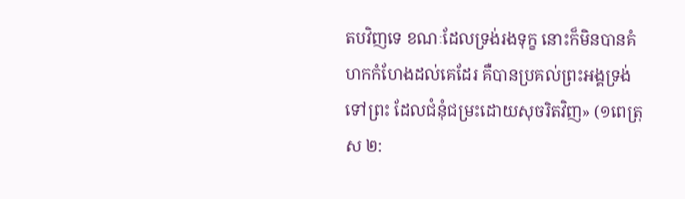តបវិញទេ ខណៈដែលទ្រង់រងទុក្ខ នោះក៏មិនបានគំហកកំហែងដល់គេដែរ គឺបានប្រគល់ព្រះអង្គទ្រង់ទៅព្រះ ដែលជំនុំជម្រះដោយសុចរិតវិញ» (១ពេត្រុស ២: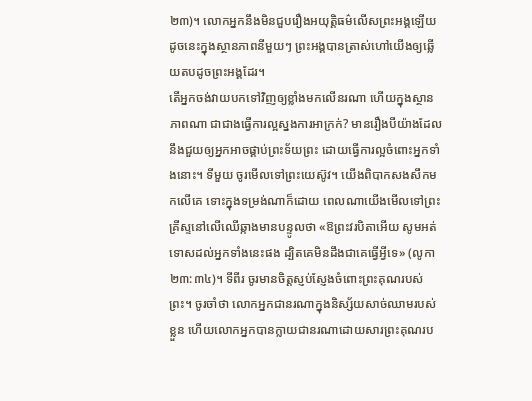២៣)។ លោកអ្នកនឹងមិនជួបរឿងអយុត្តិធម៌លើសព្រះអង្គឡើយ ដូចនេះក្នុងស្ថានភាពនីមួយៗ ព្រះអង្គបានត្រាស់ហៅយើងឲ្យឆ្លើយតបដូចព្រះអង្គដែរ។
តើអ្នកចង់វាយបកទៅវិញឲ្យខ្លាំងមកលើនរណា ហើយក្នុងស្ថានភាពណា ជាជាងធ្វើការល្អស្នងការអាក្រក់? មានរឿងបីយ៉ាងដែលនឹងជួយឲ្យអ្នកអាចផ្គាប់ព្រះទ័យព្រះ ដោយធ្វើការល្អចំពោះអ្នកទាំងនោះ។ ទីមួយ ចូរមើលទៅព្រះយេស៊ូវ។ យើងពិបាកសងសឹកមកលើគេ ទោះក្នុងទម្រង់ណាក៏ដោយ ពេលណាយើងមើលទៅព្រះគ្រីស្ទនៅលើឈើឆ្កាងមានបន្ទូលថា «ឱព្រះវរបិតាអើយ សូមអត់ទោសដល់អ្នកទាំងនេះផង ដ្បិតគេមិនដឹងជាគេធ្វើអ្វីទេ» (លូកា ២៣:៣៤)។ ទីពីរ ចូរមានចិត្តស្ញប់ស្ញែងចំពោះព្រះគុណរបស់ព្រះ។ ចូរចាំថា លោកអ្នកជានរណាក្នុងនិស្ស័យសាច់ឈាមរបស់ខ្លួន ហើយលោកអ្នកបានក្លាយជានរណាដោយសារព្រះគុណរប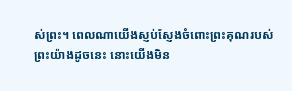ស់ព្រះ។ ពេលណាយើងស្ញប់ស្ញែងចំពោះព្រះគុណរបស់ព្រះយ៉ាងដូចនេះ នោះយើងមិន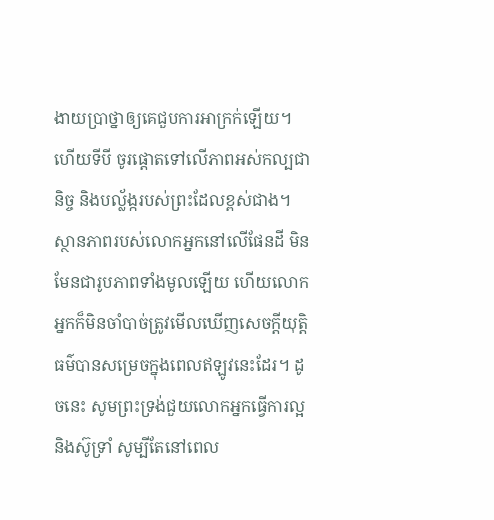ងាយប្រាថ្នាឲ្យគេជួបការអាក្រក់ឡើយ។ ហើយទីបី ចូរផ្ដោតទៅលើភាពអស់កល្បជានិច្ច និងបល្ល័ង្ករបស់ព្រះដែលខ្ពស់ជាង។ ស្ថានភាពរបស់លោកអ្នកនៅលើផែនដី មិនមែនជារូបភាពទាំងមូលឡើយ ហើយលោកអ្នកក៏មិនចាំបាច់ត្រូវមើលឃើញសេចក្តីយុត្តិធម៌បានសម្រេចក្នុងពេលឥឡូវនេះដែរ។ ដូចនេះ សូមព្រះទ្រង់ជួយលោកអ្នកធ្វើការល្អ និងស៊ូទ្រាំ សូម្បីតែនៅពេល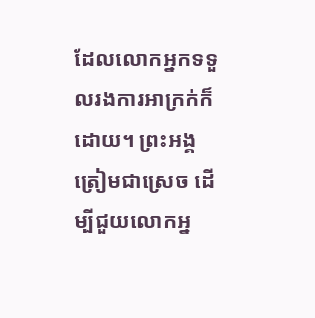ដែលលោកអ្នកទទួលរងការអាក្រក់ក៏ដោយ។ ព្រះអង្គត្រៀមជាស្រេច ដើម្បីជួយលោកអ្ន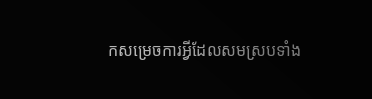កសម្រេចការអ្វីដែលសមស្របទាំង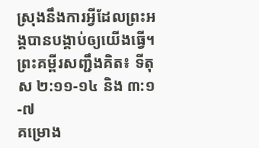ស្រុងនឹងការអ្វីដែលព្រះអង្គបានបង្គាប់ឲ្យយើងធ្វើ។
ព្រះគម្ពីរសញ្ជឹងគិត៖ ទីតុស ២:១១-១៤ និង ៣:១-៧
គម្រោង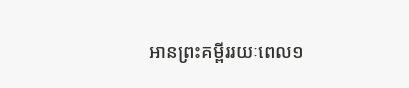អានព្រះគម្ពីររយៈពេល១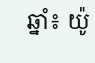ឆ្នាំ៖ យ៉ូ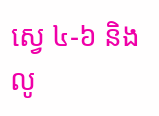ស្វេ ៤-៦ និងលូ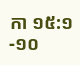កា ១៥:១-១០